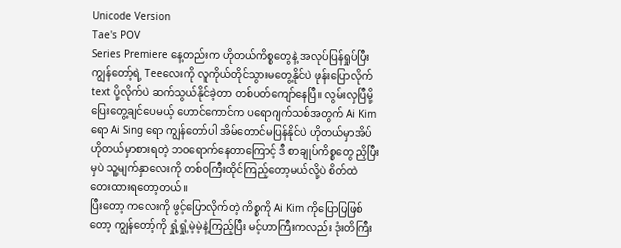Unicode Version
Tae's POV
Series Premiere နေ့တည်းက ဟိုတယ်ကိစ္စတွေနဲ့ အလုပ်ပြန်ရှုပ်ပြီး ကျွန်တော့်ရဲ့ Teeလေးကို လူကိုယ်တိုင်သွားမတွေ့နိုင်ပဲ ဖုန်းပြောလိုက် text ပို့လိုက်ပဲ ဆက်သွယ်နိုင်ခဲ့တာ တစ်ပတ်ကျော်နေပြီ။ လွမ်းလှပြီမို့ ပြေးတွေ့ချင်ပေမယ့် ဟောင်ကောင်က ပရောဂျက်သစ်အတွက် Ai Kim ရော Ai Sing ရော ကျွန်တော်ပါ အိမ်တောင်မပြန်နိုင်ပဲ ဟိုတယ်မှာအိပ် ဟိုတယ်မှာစားရတဲ့ ဘဝရောက်နေတာကြောင့် ဒီ စာချုပ်ကိစ္စတွေ ညှိပြီးမှပဲ သူ့မျက်နှာလေးကို တစ်ဝကြီးထိုင်ကြည့်တော့မယ်လို့ပဲ စိတ်ထဲ တေးထားရတော့တယ်။
ပြီးတော့ ကလေးကို ဖွင့်ပြောလိုက်တဲ့ ကိစ္စကို Ai Kim ကိုပြောပြဖြစ်တော့ ကျွန်တော့်ကို ရှုံ့ရှုံ့မဲ့မဲ့နဲ့ကြည့်ပြီး မင့်ဟာကြီးကလည်း ဒုံးတိကြီး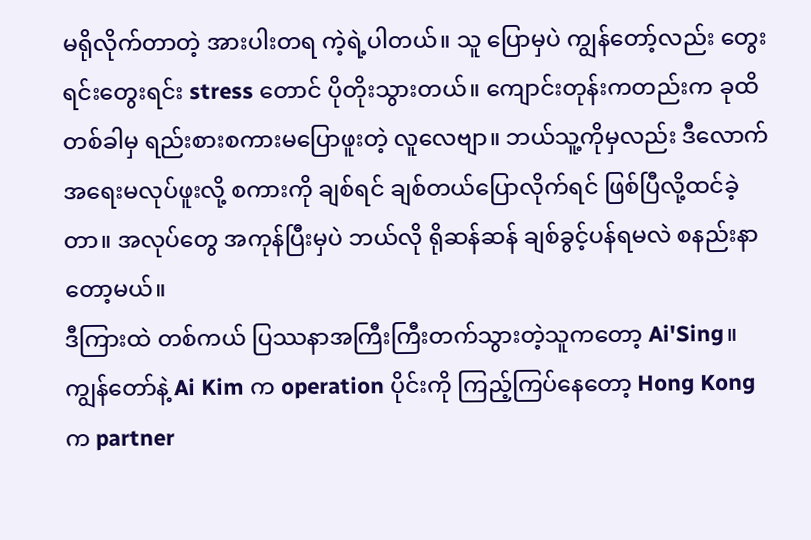မရိုလိုက်တာတဲ့ အားပါးတရ ကဲ့ရဲ့ပါတယ်။ သူ ပြောမှပဲ ကျွန်တော့်လည်း တွေးရင်းတွေးရင်း stress တောင် ပိုတိုးသွားတယ်။ ကျောင်းတုန်းကတည်းက ခုထိတစ်ခါမှ ရည်းစားစကားမပြောဖူးတဲ့ လူလေဗျာ။ ဘယ်သူ့ကိုမှလည်း ဒီလောက် အရေးမလုပ်ဖူးလို့ စကားကို ချစ်ရင် ချစ်တယ်ပြောလိုက်ရင် ဖြစ်ပြီလို့ထင်ခဲ့တာ။ အလုပ်တွေ အကုန်ပြီးမှပဲ ဘယ်လို ရိုဆန်ဆန် ချစ်ခွင့်ပန်ရမလဲ စနည်းနာတော့မယ်။
ဒီကြားထဲ တစ်ကယ် ပြဿနာအကြီးကြီးတက်သွားတဲ့သူကတော့ Ai'Sing။ ကျွန်တော်နဲ့ Ai Kim က operation ပိုင်းကို ကြည့်ကြပ်နေတော့ Hong Kong က partner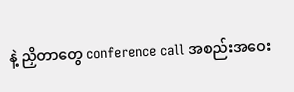နဲ့ ညှိတာတွေ conference call အစည်းအဝေး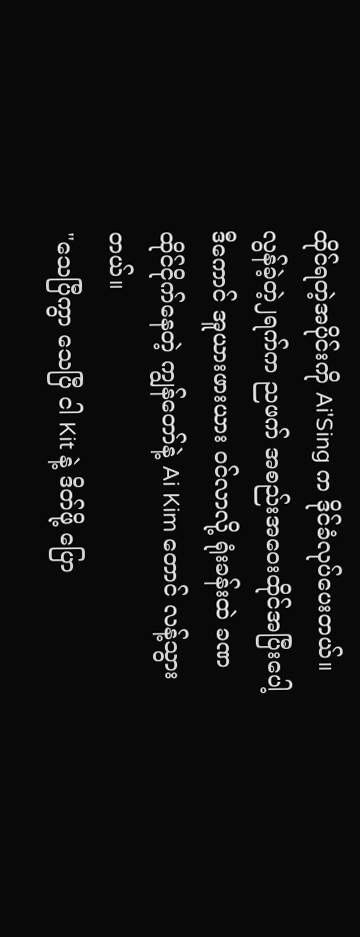ထိုင်ရတဲ့အပိုင်းကို Ai'Sing က ဒိုင်ခံလုပ်ပေးတယ်။
လွန်ခဲ့တဲ့၂ရက်က ညဖက် အစည်းအဝေးထိုင်အပြီးပေါ့ ဒီကောင် အူယားဖားယား ဝင်လာလို့ ရုံးခန်းထဲ ခဏ ထိုင်ငိုက်နေတဲ့ ကျွန်တော်နဲ့ Ai Kim တောင် လန့်သွားတယ်။
"သေပြီကွာ သေပြီ ငါ Kit နဲ့ ဒိတ်ဖို့ ပြော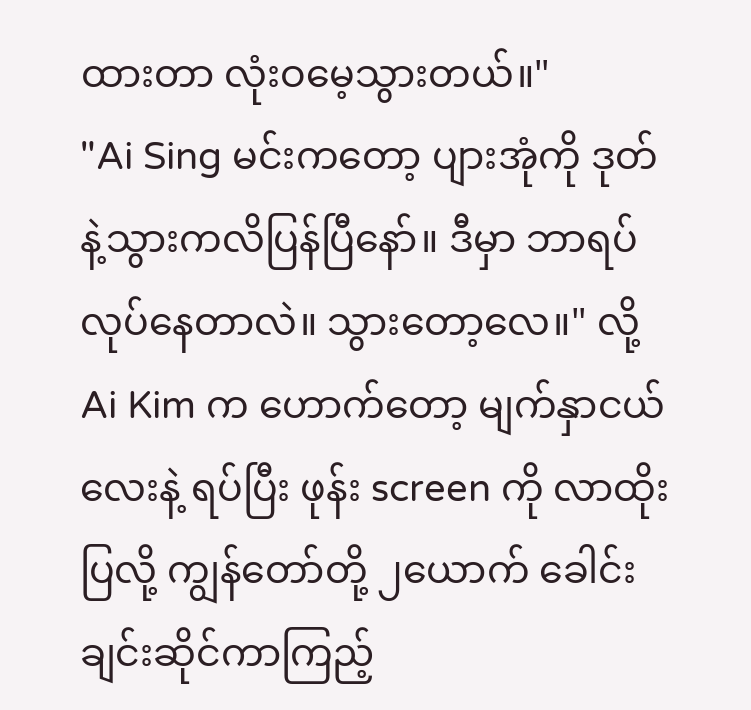ထားတာ လုံးဝမေ့သွားတယ်။"
"Ai Sing မင်းကတော့ ပျားအုံကို ဒုတ်နဲ့သွားကလိပြန်ပြီနော်။ ဒီမှာ ဘာရပ်လုပ်နေတာလဲ။ သွားတော့လေ။" လို့ Ai Kim က ဟောက်တော့ မျက်နှာငယ်လေးနဲ့ ရပ်ပြီး ဖုန်း screen ကို လာထိုးပြလို့ ကျွန်တော်တို့ ၂ယောက် ခေါင်းချင်းဆိုင်ကာကြည့်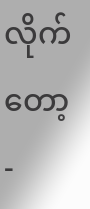လိုက်တော့-